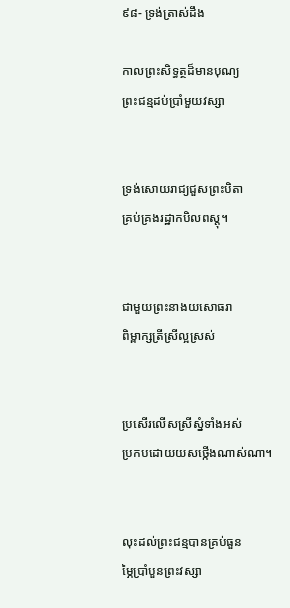៩៨- ទ្រង់ត្រាស់ដឹង

កាលព្រះសិទ្ធត្ថដ៏មានបុណ្យ            ព្រះជន្មដប់ប្រាំមួយវស្សា


ទ្រង់សោយរាជ្យជួសព្រះបិតា           គ្រប់គ្រងរដ្ឋាកបិលពស្តុ។


ជាមួយព្រះនាងយសោធរា              ពិម្ពាក្សត្រីស្រីល្អស្រស់


ប្រសើរលើសស្រីស្នំទាំងអស់            ប្រកបដោយយសថ្កើងណាស់ណា។


លុះដល់ព្រះជន្មបានគ្រប់ធួន           ម្ភៃប្រាំបួនព្រះវស្សា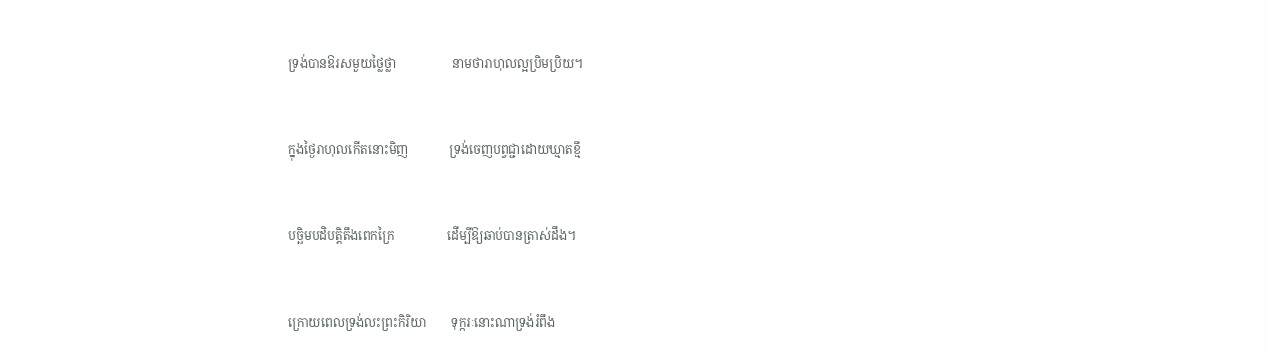ទ្រង់បានឱរសមួយថ្លៃថ្លា                  នាមថារាហុលល្អប្រិមប្រិយ។


ក្នុងថ្ងៃរាហុលកើតនោះមិញ             ទ្រង់ចេញបព្វជ្ជាដោយឃ្មាតខ្មី


បច្ឆិមបដិបត្តិតឹងពេកក្រៃ                 ដើម្បីឱ្យឆាប់បានត្រាស់ដឹង។


ក្រោយពេលទ្រង់លះព្រះកិរិយា        ទុក្ករៈនោះណាទ្រង់រំពឹង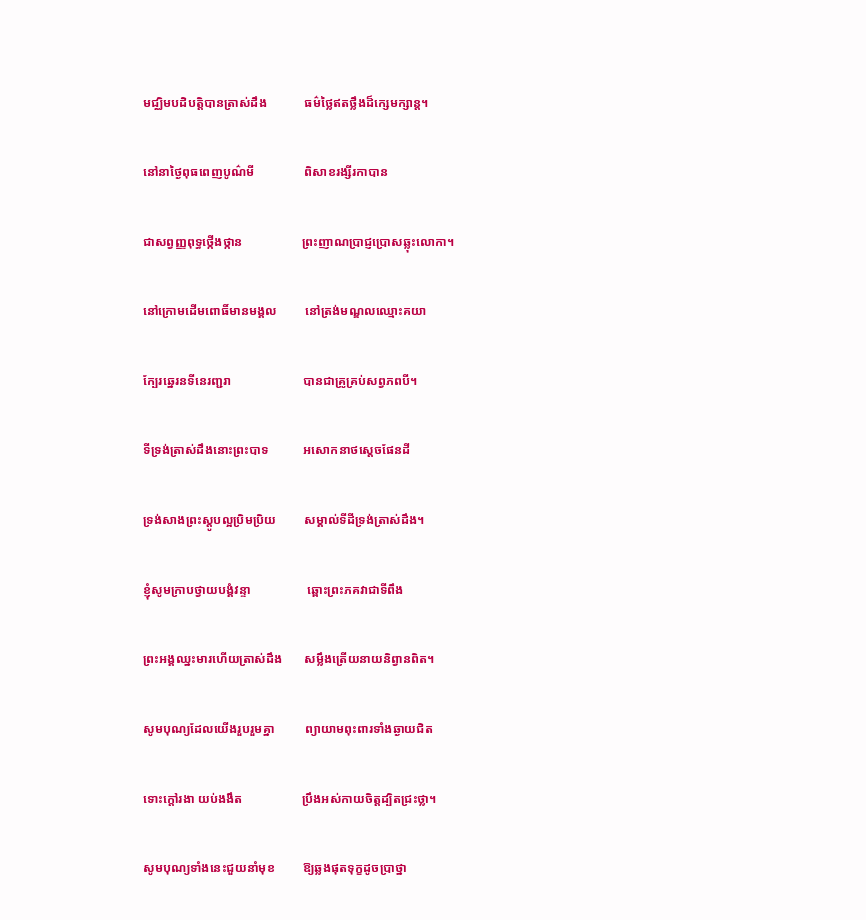មជ្ឈិមបដិបត្តិបានត្រាស់ដឹង            ធម៌ថ្លៃឥតថ្លឹងដ៏ក្សេមក្សាន្ត។


នៅនាថ្ងៃពុធពេញបូណ៌មី                ពិសាខរង្សីរកាបាន


ជាសព្វញ្ញពុទ្ធថ្កើងថ្កាន                   ព្រះញាណប្រាជ្ញប្រោសឆ្លុះលោកា។


នៅក្រោមដើមពោធិ៍មានមង្គល         នៅត្រង់មណ្ឌលឈ្មោះគយា


ក្បែរឆ្នេរនទីនេរញ្ជរា                       បានជាគ្រូគ្រប់សព្វភពបី។


ទីទ្រង់ត្រាស់ដឹងនោះព្រះបាទ           អសោកនាថស្តេចផែនដី


ទ្រង់សាងព្រះស្តូបល្អប្រិមប្រិយ         សម្គាល់ទីដីទ្រង់ត្រាស់ដឹង។


ខ្ញុំសូមក្រាបថ្វាយបង្គំវន្ទា                  ឆ្ពោះព្រះភគវាជាទីពឹង


ព្រះអង្គឈ្នះមារហើយត្រាស់ដឹង       សម្លឹងត្រើយនាយនិព្វានពិត។


សូមបុណ្យដែលយើងរួបរួមគ្នា          ព្យាយាមពុះពារទាំងឆ្ងាយជិត


ទោះក្តៅរងា យប់ងងឹត                   ប្រឹងអស់កាយចិត្តដ្បិតជ្រះថ្លា។


សូមបុណ្យទាំងនេះជួយនាំមុខ         ឱ្យឆ្លងផុតទុក្ខដូចប្រាថ្នា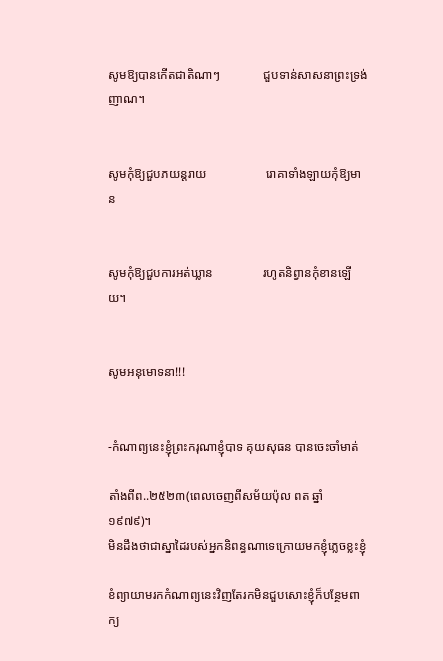សូមឱ្យបានកើតជាតិណាៗ              ជួបទាន់សាសនាព្រះទ្រង់ញាណ។


សូមកុំឱ្យជួបភយន្តរាយ                   រោគាទាំងឡាយកុំឱ្យមាន


សូមកុំឱ្យជួបការអត់ឃ្លាន                រហូតនិព្វានកុំខានឡើយ។


សូមអនុមោទនា!!!


-កំណាព្យនេះខ្ញុំព្រះករុណាខ្ញុំបាទ គុយសុធន បានចេះចាំមាត់

តាំងពីព..២៥២៣(ពេលចេញពីសម័យប៉ុល ពត ឆ្នាំ ១៩៧៩)។
មិនដឹងថាជាស្នាដៃរបស់អ្នកនិពន្ធណាទេក្រោយមកខ្ញុំភ្លេចខ្លះខ្ញុំ

ខំព្យាយាមរកកំណាព្យនេះវិញតែរកមិនជួបសោះខ្ញុំក៏បន្ថែមពាក្យ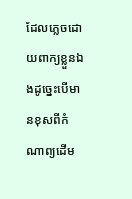ដែលភ្លេចដោយពាក្យខ្លួនឯងដូច្នេះបើមានខុសពីកំណាព្យដើម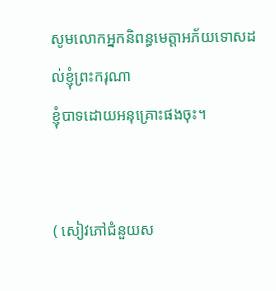សូមលោកអ្នកនិពន្ធមេត្តាអភ័យទោសដល់ខ្ញុំព្រះករុណា
ខ្ញុំបាទដោយអនុគ្រោះផងចុះ។


( សៀវភៅជំនួយស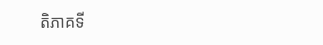តិភាគទី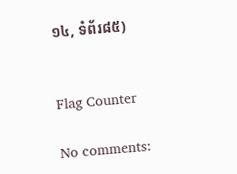១៤, ទំព័រ៨៥)


Flag Counter

No comments: